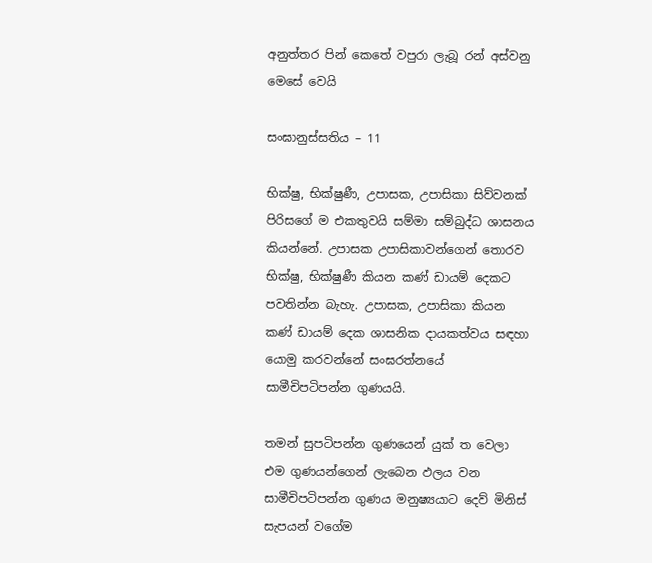අනුත්තර පින් කෙතේ වපුරා ලැබූ රන් අස්වනු මෙසේ වෙයි

සංඝානුස්සතිය – 11

භික්ෂු, භික්ෂුණී, උපාසක, උපාසිකා සිව්වනක් පිරිසගේ ම එකතුවයි සම්මා සම්බුද්ධ ශාසනය කියන්නේ. උපාසක උපාසිකාවන්ගෙන් තොරව භික්ෂු, භික්ෂුණී කියන කණ් ඩායම් දෙකට පවතින්න බැහැ. උපාසක, උපාසිකා කියන කණ් ඩායම් දෙක ශාසනික දායකත්වය සඳහා යොමු කරවන්නේ සංඝරත්නයේ සාමීචිපටිපන්න ගුණයයි.

තමන් සුපටිපන්න ගුණයෙන් යුක් ත වෙලා එම ගුණයන්ගෙන් ලැබෙන ඵලය වන සාමීචිපටිපන්න ගුණය මනුෂ්‍යයාට දෙව් මිනිස් සැපයන් වගේම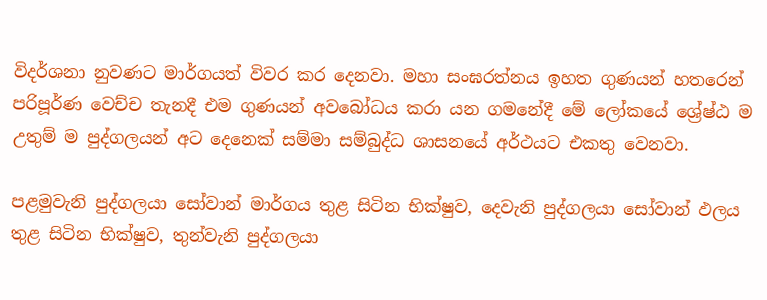විදර්ශනා නුවණට මාර්ගයත් විවර කර දෙනවා. මහා සංඝරත්නය ඉහත ගුණයන් හතරෙන් පරිපූර්ණ වෙච්ච තැනදී එම ගුණයන් අවබෝධය කරා යන ගමනේදී මේ ලෝකයේ ශ්‍රේෂ්ඨ ම උතුම් ම පුද්ගලයන් අට දෙනෙක් සම්මා සම්බුද්ධ ශාසනයේ අර්ථයට එකතු වෙනවා.

පළමුවැනි පුද්ගලයා සෝවාන් මාර්ගය තුළ සිටින භික්ෂුව, දෙවැනි පුද්ගලයා සෝවාන් ඵලය තුළ සිටින භික්ෂුව, තුන්වැනි පුද්ගලයා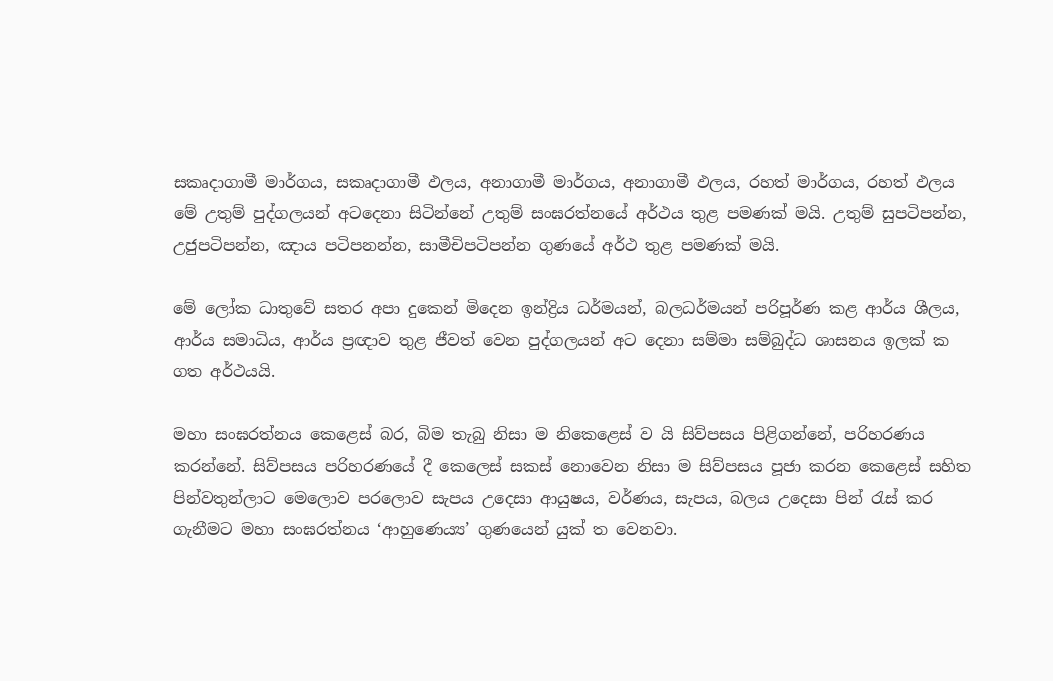සකෘදාගාමී මාර්ගය, සකෘදාගාමී ඵලය, අනාගාමී මාර්ගය, අනාගාමී ඵලය, රහත් මාර්ගය, රහත් ඵලය මේ උතුම් පුද්ගලයන් අටදෙනා සිටින්නේ උතුම් සංඝරත්නයේ අර්ථය තුළ පමණක් මයි. උතුම් සුපටිපන්න, උජුපටිපන්න, ඤාය පටිපනන්න, සාමීචිපටිපන්න ගුණයේ අර්ථ තුළ පමණක් මයි.

මේ ලෝක ධාතුවේ සතර අපා දුකෙන් මිදෙන ඉන්ද්‍රිය ධර්මයන්, බලධර්මයන් පරිපූර්ණ කළ ආර්ය ශීලය, ආර්ය සමාධිය, ආර්ය ප්‍රඥාව තුළ ජීවත් වෙන පුද්ගලයන් අට දෙනා සම්මා සම්බුද්ධ ශාසනය ඉලක් ක ගත අර්ථයයි.

මහා සංඝරත්නය කෙළෙස් බර, බිම තැබු නිසා ම නිකෙළෙස් ව යි සිව්පසය පිළිගන්නේ, පරිහරණය කරන්නේ. සිව්පසය පරිහරණයේ දී කෙලෙස් සකස් නොවෙන නිසා ම සිව්පසය පූජා කරන කෙළෙස් සහිත පින්වතුන්ලාට මෙලොව පරලොව සැපය උදෙසා ආයුෂය, වර්ණය, සැපය, බලය උදෙසා පින් රැස් කර ගැනීමට මහා සංඝරත්නය ‘ආහුණෙය්‍ය’ ගුණයෙන් යුක් ත වෙනවා.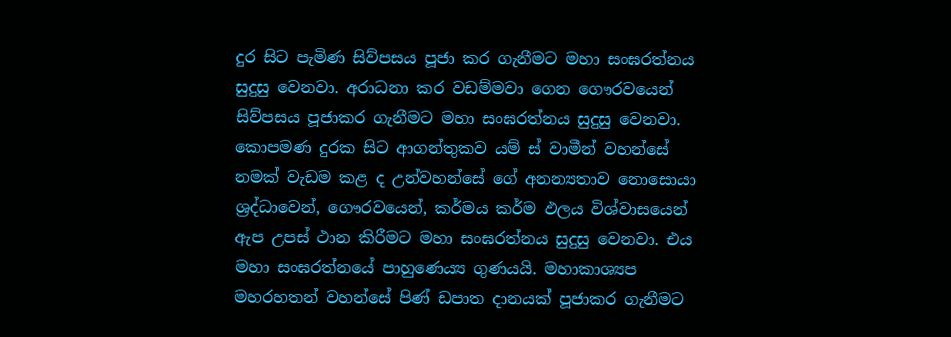දුර සිට පැමිණ සිව්පසය පූජා කර ගැනීමට මහා සංඝරත්නය සුදුසු වෙනවා. අරාධනා කර වඩම්මවා ගෙන ගෞරවයෙන් සිව්පසය පූජාකර ගැනීමට මහා සංඝරත්නය සුදුසු වෙනවා. කොපමණ දුරක සිට ආගන්තුකව යම් ස් වාමීන් වහන්සේ නමක් වැඩම කළ ද උන්වහන්සේ ගේ අනන්‍යතාව නොසොයා ශ්‍රද්ධාවෙන්, ගෞරවයෙන්, කර්මය කර්ම ඵලය විශ්වාසයෙන් ඇප උපස් ථාන කිරීමට මහා සංඝරත්නය සුදුසු වෙනවා. එය මහා සංඝරත්නයේ පාහුණෙය්‍ය ගුණයයි. මහාකාශ්‍යප මහරහතන් වහන්සේ පිණ් ඩපාත දානයක් පූජාකර ගැනීමට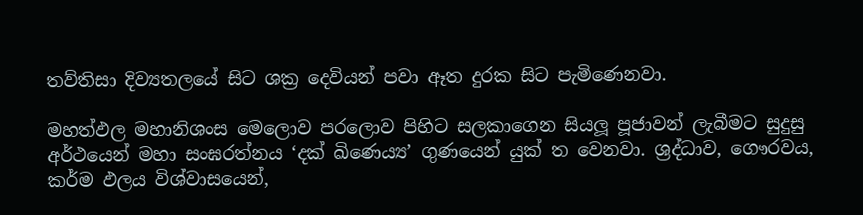තව්තිසා දිව්‍යතලයේ සිට ශක්‍ර දෙවියන් පවා ඈත දුරක සිට පැමිණෙනවා.

මහත්ඵල මහානිශංස මෙලොව පරලොව පිහිට සලකාගෙන සියලූ‍ පූජාවන් ලැබීමට සුදුසු අර්ථයෙන් මහා සංඝරත්නය ‘දක් ඛිණෙය්‍ය’ ගුණයෙන් යුක් ත වෙනවා. ශ්‍රද්ධාව, ගෞරවය, කර්ම ඵලය විශ්වාසයෙන්,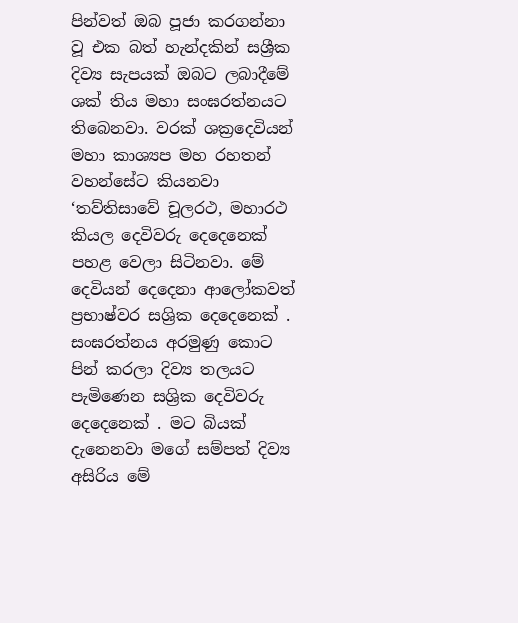පින්වත් ඔබ පූජා කරගන්නා වූ එක බත් හැන්දකින් සශ්‍රීක දිව්‍ය සැපයක් ඔබට ලබාදීමේ ශක් තිය මහා සංඝරත්නයට තිබෙනවා. වරක් ශක්‍රදෙවියන් මහා කාශ්‍යප මහ රහතන් වහන්සේට කියනවා ‘තව්තිසාවේ චූලරථ, මහාරථ කියල දෙවිවරු දෙදෙනෙක් පහළ වෙලා සිටිනවා. මේ දෙවියන් දෙදෙනා ආලෝකවත් ප්‍රභාෂ්වර සශ්‍රික දෙදෙනෙක් . සංඝරත්නය අරමුණු කොට පින් කරලා දිව්‍ය තලයට පැමිණෙන සශ්‍රික දෙවිවරු දෙදෙනෙක් . මට බියක් දැනෙනවා මගේ සම්පත් දිව්‍ය අසිරිය මේ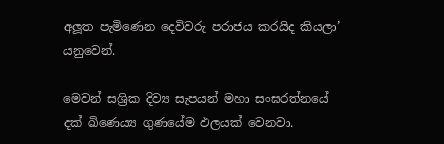අලූ‍ත පැමිණෙන දෙවිවරු පරාජය කරයිද කියලා’ යනුවෙන්.

මෙවන් සශ්‍රික දිව්‍ය සැපයන් මහා සංඝරත්නයේ දක් ඛිණෙය්‍ය ගුණයේම ඵලයක් වෙනවා.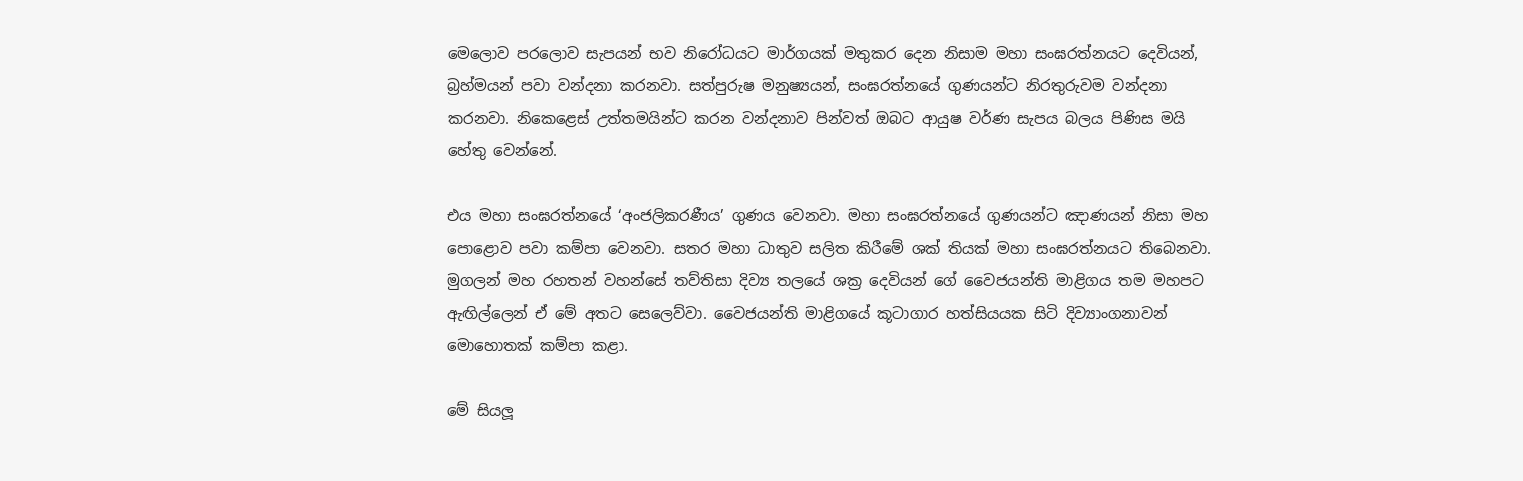මෙලොව පරලොව සැපයන් භව නිරෝධයට මාර්ගයක් මතුකර දෙන නිසාම මහා සංඝරත්නයට දෙවියන්, බ්‍රහ්මයන් පවා වන්දනා කරනවා. සත්පුරුෂ මනුෂ්‍යයන්, සංඝරත්නයේ ගුණයන්ට නිරතුරුවම වන්දනා කරනවා. නිකෙළෙස් උත්තමයින්ට කරන වන්දනාව පින්වත් ඔබට ආයුෂ වර්ණ සැපය බලය පිණිස මයි හේතු වෙන්නේ.

එය මහා සංඝරත්නයේ ‘අංජලිකරණීය’ ගුණය වෙනවා. මහා සංඝරත්නයේ ගුණයන්ට ඤාණයන් නිසා මහ පොළොව පවා කම්පා වෙනවා. සතර මහා ධාතුව සලිත කිරීමේ ශක් තියක් මහා සංඝරත්නයට තිබෙනවා. මුගලන් මහ රහතන් වහන්සේ තව්තිසා දිව්‍ය තලයේ ශක්‍ර දෙවියන් ගේ වෛජයන්ති මාළිගය තම මහපට ඇඟිල්ලෙන් ඒ මේ අතට සෙලෙව්වා. වෛජයන්ති මාළිගයේ කූටාගාර හත්සියයක සිටි දිව්‍යාංගනාවන් මොහොතක් කම්පා කළා.

මේ සියලූ‍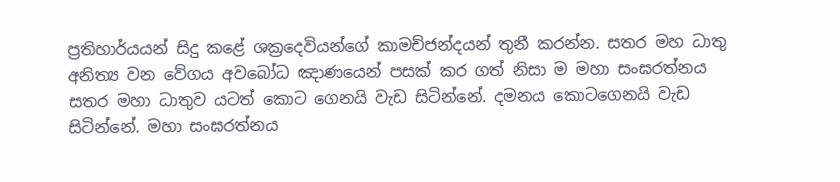ප්‍රතිහාර්යයන් සිදු කළේ ශක්‍රදෙවියන්ගේ කාමච්ජන්දයන් තුනී කරන්න. සතර මහ ධාතු අනිත්‍ය වන වේගය අවබෝධ ඤාණයෙන් පසක් කර ගත් නිසා ම මහා සංඝරත්නය සතර මහා ධාතුව යටත් කොට ගෙනයි වැඩ සිටින්නේ. දමනය කොටගෙනයි වැඩ සිටින්නේ. මහා සංඝරත්නය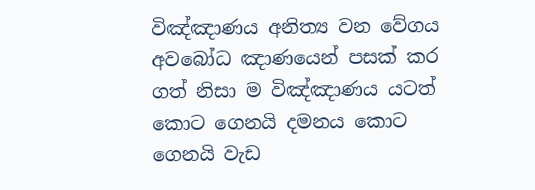විඤ්ඤාණය අනිත්‍ය වන වේගය අවබෝධ ඤාණයෙන් පසක් කර ගත් නිසා ම විඤ්ඤාණය යටත් කොට ගෙනයි දමනය කොට ගෙනයි වැඩ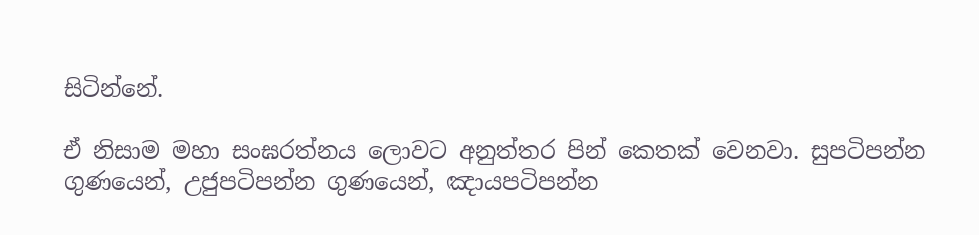සිටින්නේ.

ඒ නිසාම මහා සංඝරත්නය ලොවට අනුත්තර පින් කෙතක් වෙනවා. සුපටිපන්න ගුණයෙන්, උජුපටිපන්න ගුණයෙන්, ඤායපටිපන්න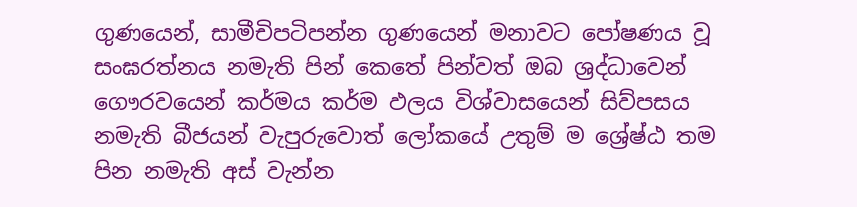ගුණයෙන්, සාමීචිපටිපන්න ගුණයෙන් මනාවට පෝෂණය වූ සංඝරත්නය නමැති පින් කෙතේ පින්වත් ඔබ ශ්‍රද්ධාවෙන් ගෞරවයෙන් කර්මය කර්ම ඵලය විශ්වාසයෙන් සිව්පසය නමැති බීජයන් වැපුරුවොත් ලෝකයේ උතුම් ම ශ්‍රේෂ්ඨ තම පින නමැති අස් වැන්න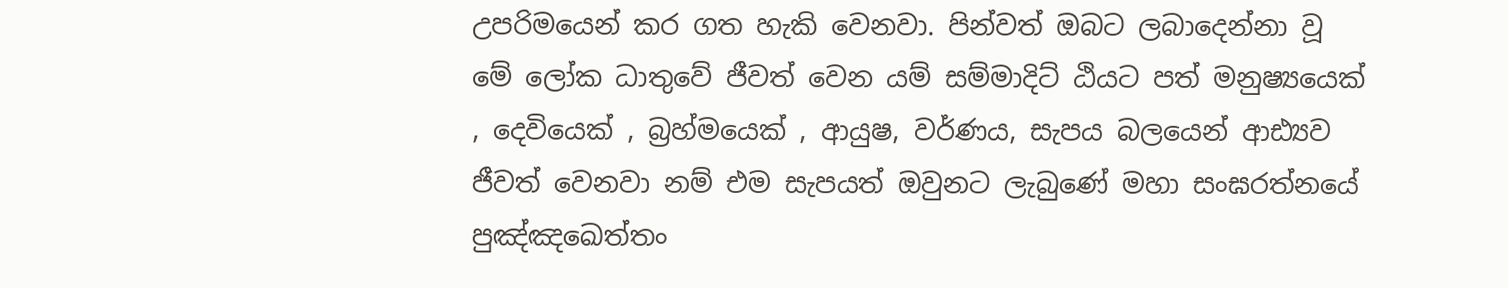උපරිමයෙන් කර ගත හැකි වෙනවා. පින්වත් ඔබට ලබාදෙන්නා වූ මේ ලෝක ධාතුවේ ජීවත් වෙන යම් සම්මාදිට් ඨියට පත් මනුෂ්‍යයෙක් , දෙවියෙක් , බ්‍රහ්මයෙක් , ආයුෂ, වර්ණය, සැපය බලයෙන් ආඪ්‍යව ජීවත් වෙනවා නම් එම සැපයත් ඔවුනට ලැබුණේ මහා සංඝරත්නයේ පුඤ්ඤඛෙත්තං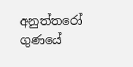අනුත්තරෝ ගුණයේ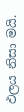ඵලය නිසා මයි.